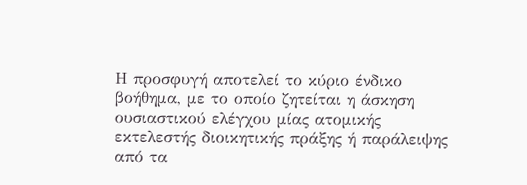Η προσφυγή αποτελεί το κύριο ένδικο βοήθημα, με το οποίο ζητείται η άσκηση ουσιαστικού ελέγχου μίας ατομικής εκτελεστής διοικητικής πράξης ή παράλειψης από τα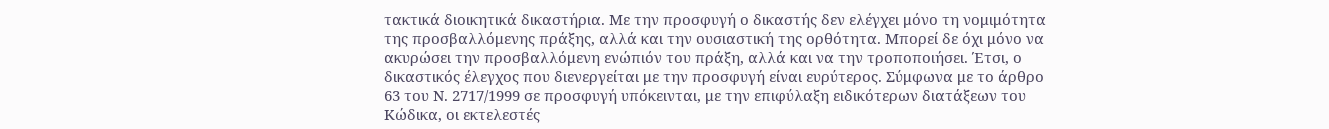τακτικά διοικητικά δικαστήρια. Με την προσφυγή ο δικαστής δεν ελέγχει μόνο τη νομιμότητα της προσβαλλόμενης πράξης, αλλά και την ουσιαστική της ορθότητα. Μπορεί δε όχι μόνο να ακυρώσει την προσβαλλόμενη ενώπιόν του πράξη, αλλά και να την τροποποιήσει. Έτσι, ο δικαστικός έλεγχος που διενεργείται με την προσφυγή είναι ευρύτερος. Σύμφωνα με το άρθρο 63 του Ν. 2717/1999 σε προσφυγή υπόκεινται, με την επιφύλαξη ειδικότερων διατάξεων του Κώδικα, οι εκτελεστές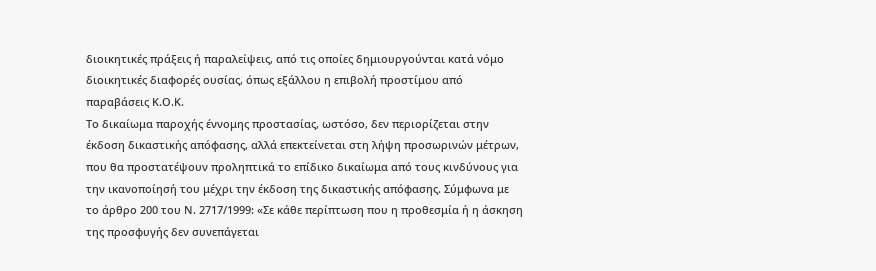διοικητικές πράξεις ή παραλείψεις, από τις οποίες δημιουργούνται κατά νόμο διοικητικές διαφορές ουσίας, όπως εξάλλου η επιβολή προστίμου από παραβάσεις Κ.Ο.Κ.
Το δικαίωμα παροχής έννομης προστασίας, ωστόσο, δεν περιορίζεται στην έκδοση δικαστικής απόφασης, αλλά επεκτείνεται στη λήψη προσωρινών μέτρων, που θα προστατέψουν προληπτικά το επίδικο δικαίωμα από τους κινδύνους για την ικανοποίησή του μέχρι την έκδοση της δικαστικής απόφασης. Σύμφωνα με το άρθρο 200 του Ν. 2717/1999: «Σε κάθε περίπτωση που η προθεσμία ή η άσκηση της προσφυγής δεν συνεπάγεται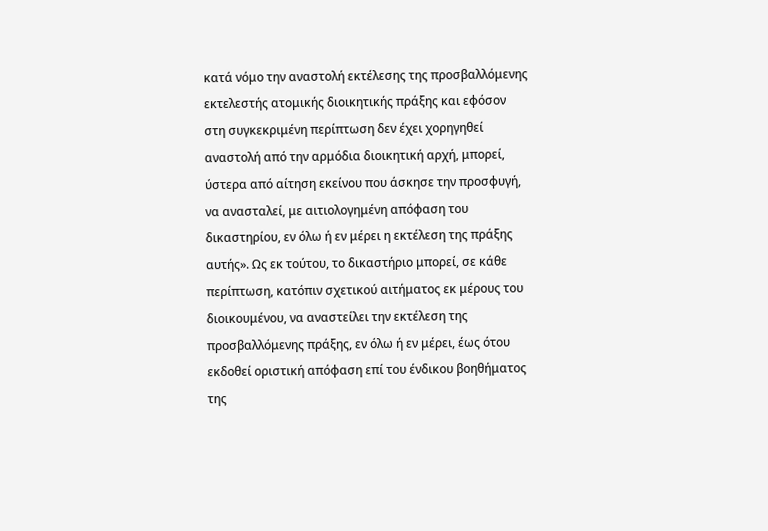κατά νόμο την αναστολή εκτέλεσης της προσβαλλόμενης εκτελεστής ατομικής διοικητικής πράξης και εφόσον στη συγκεκριμένη περίπτωση δεν έχει χορηγηθεί αναστολή από την αρμόδια διοικητική αρχή, μπορεί, ύστερα από αίτηση εκείνου που άσκησε την προσφυγή, να ανασταλεί, με αιτιολογημένη απόφαση του δικαστηρίου, εν όλω ή εν μέρει η εκτέλεση της πράξης αυτής». Ως εκ τούτου, το δικαστήριο μπορεί, σε κάθε περίπτωση, κατόπιν σχετικού αιτήματος εκ μέρους του διοικουμένου, να αναστείλει την εκτέλεση της προσβαλλόμενης πράξης, εν όλω ή εν μέρει, έως ότου εκδοθεί οριστική απόφαση επί του ένδικου βοηθήματος της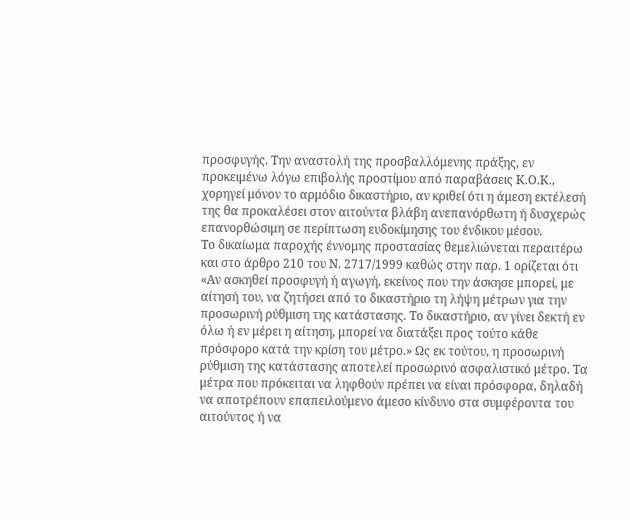προσφυγής. Την αναστολή της προσβαλλόμενης πράξης, εν προκειμένω λόγω επιβολής προστίμου από παραβάσεις Κ.Ο.Κ., χορηγεί μόνον το αρμόδιο δικαστήριο, αν κριθεί ότι η άμεση εκτέλεσή της θα προκαλέσει στον αιτούντα βλάβη ανεπανόρθωτη ή δυσχερώς επανορθώσιμη σε περίπτωση ευδοκίμησης του ένδικου μέσου.
Το δικαίωμα παροχής έννομης προστασίας θεμελιώνεται περαιτέρω και στο άρθρο 210 του Ν. 2717/1999 καθώς στην παρ. 1 ορίζεται ότι «Αν ασκηθεί προσφυγή ή αγωγή, εκείνος που την άσκησε μπορεί, με αίτησή του, να ζητήσει από το δικαστήριο τη λήψη μέτρων για την προσωρινή ρύθμιση της κατάστασης. Το δικαστήριο, αν γίνει δεκτή εν όλω ή εν μέρει η αίτηση, μπορεί να διατάξει προς τούτο κάθε πρόσφορο κατά την κρίση του μέτρο.» Ως εκ τούτου, η προσωρινή ρύθμιση της κατάστασης αποτελεί προσωρινό ασφαλιστικό μέτρο. Τα μέτρα που πρόκειται να ληφθούν πρέπει να είναι πρόσφορα, δηλαδή να αποτρέπουν επαπειλούμενο άμεσο κίνδυνο στα συμφέροντα του αιτούντος ή να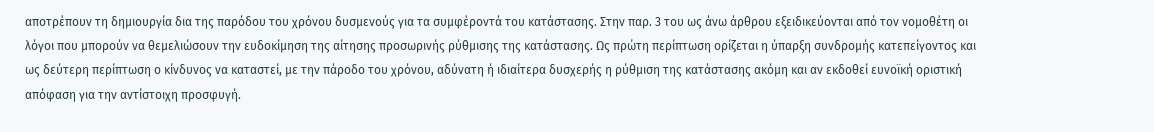αποτρέπουν τη δημιουργία δια της παρόδου του χρόνου δυσμενούς για τα συμφέροντά του κατάστασης. Στην παρ. 3 του ως άνω άρθρου εξειδικεύονται από τον νομοθέτη οι λόγοι που μπορούν να θεμελιώσουν την ευδοκίμηση της αίτησης προσωρινής ρύθμισης της κατάστασης. Ως πρώτη περίπτωση ορίζεται η ύπαρξη συνδρομής κατεπείγοντος και ως δεύτερη περίπτωση ο κίνδυνος να καταστεί, με την πάροδο του χρόνου, αδύνατη ή ιδιαίτερα δυσχερής η ρύθμιση της κατάστασης ακόμη και αν εκδοθεί ευνοϊκή οριστική απόφαση για την αντίστοιχη προσφυγή.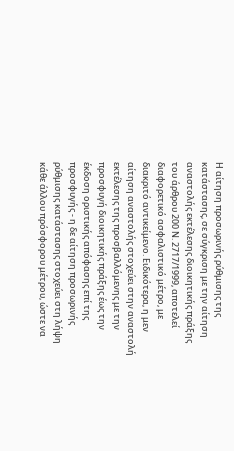Η αίτηση προσωρινής ρύθμισης της κατάστασης, σε σύγκριση με την αίτηση αναστολής εκτέλεσης διοικητικής πράξης του άρθρου 200 Ν. 2717/1999, αποτελεί διαφορετικό ασφαλιστικό μέτρο, με διακριτό αντικείμενο. Ειδικότερα, η μεν αίτηση αναστολής στοχεύει στην αναστολή εκτέλεσης της προσβαλλόμενης με την προσφυγή διοικητικής πράξης έως την έκδοση οριστικής απόφασης επί της προσφυγής - η δε αίτηση προσωρινής ρύθμισης κατάστασης στοχεύει στη λήψη κάθε άλλου πρόσφορου μέτρου, ώστε να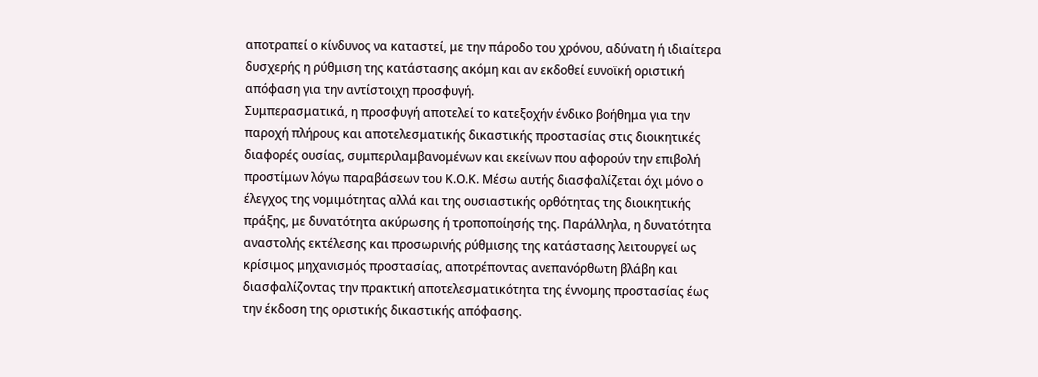αποτραπεί ο κίνδυνος να καταστεί, με την πάροδο του χρόνου, αδύνατη ή ιδιαίτερα δυσχερής η ρύθμιση της κατάστασης ακόμη και αν εκδοθεί ευνοϊκή οριστική απόφαση για την αντίστοιχη προσφυγή.
Συμπερασματικά, η προσφυγή αποτελεί το κατεξοχήν ένδικο βοήθημα για την παροχή πλήρους και αποτελεσματικής δικαστικής προστασίας στις διοικητικές διαφορές ουσίας, συμπεριλαμβανομένων και εκείνων που αφορούν την επιβολή προστίμων λόγω παραβάσεων του Κ.Ο.Κ. Μέσω αυτής διασφαλίζεται όχι μόνο ο έλεγχος της νομιμότητας αλλά και της ουσιαστικής ορθότητας της διοικητικής πράξης, με δυνατότητα ακύρωσης ή τροποποίησής της. Παράλληλα, η δυνατότητα αναστολής εκτέλεσης και προσωρινής ρύθμισης της κατάστασης λειτουργεί ως κρίσιμος μηχανισμός προστασίας, αποτρέποντας ανεπανόρθωτη βλάβη και διασφαλίζοντας την πρακτική αποτελεσματικότητα της έννομης προστασίας έως την έκδοση της οριστικής δικαστικής απόφασης.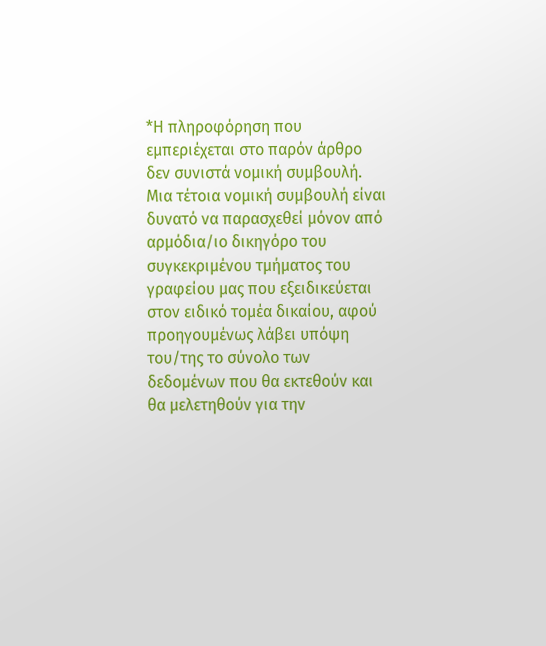*Η πληροφόρηση που εμπεριέχεται στο παρόν άρθρο δεν συνιστά νομική συμβουλή. Μια τέτοια νομική συμβουλή είναι δυνατό να παρασχεθεί μόνον από αρμόδια/ιο δικηγόρο του συγκεκριμένου τμήματος του γραφείου μας που εξειδικεύεται στον ειδικό τομέα δικαίου, αφού προηγουμένως λάβει υπόψη του/της το σύνολο των δεδομένων που θα εκτεθούν και θα μελετηθούν για την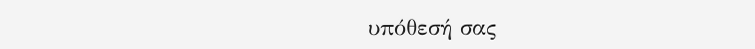υπόθεσή σας